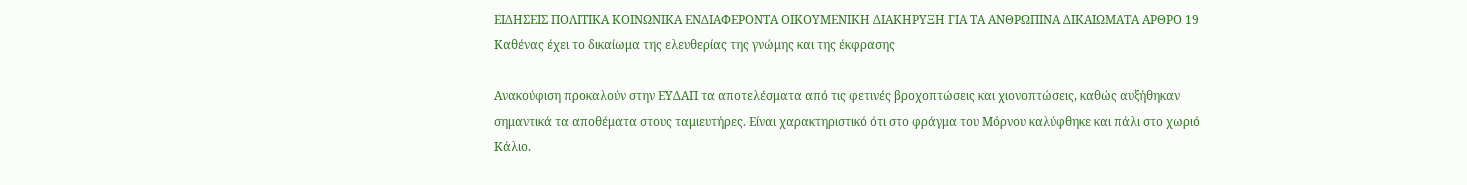ΕΙΔΗΣΕΙΣ ΠΟΛΙΤΙΚΑ ΚΟΙΝΩΝΙΚΑ ΕΝΔΙΑΦΕΡΟΝΤΑ ΟΙΚΟΥΜΕΝΙΚΗ ΔΙΑΚΗΡΥΞΗ ΓΙΑ ΤΑ ΑΝΘΡΩΠΙΝΑ ΔΙΚΑΙΩΜΑΤΑ ΑΡΘΡΟ 19 Καθένας έχει το δικαίωμα της ελευθερίας της γνώμης και της έκφρασης

Ανακούφιση προκαλούν στην ΕΥΔΑΠ τα αποτελέσματα από τις φετινές βροχοπτώσεις και χιονοπτώσεις, καθώς αυξήθηκαν σημαντικά τα αποθέματα στους ταμιευτήρες. Είναι χαρακτηριστικό ότι στο φράγμα του Μόρνου καλύφθηκε και πάλι στο χωριό Κάλιο.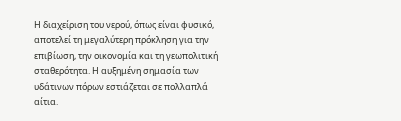Η διαχείριση του νερού, όπως είναι φυσικό, αποτελεί τη μεγαλύτερη πρόκληση για την επιβίωση, την οικονομία και τη γεωπολιτική σταθερότητα. Η αυξημένη σημασία των υδάτινων πόρων εστιάζεται σε πολλαπλά αίτια.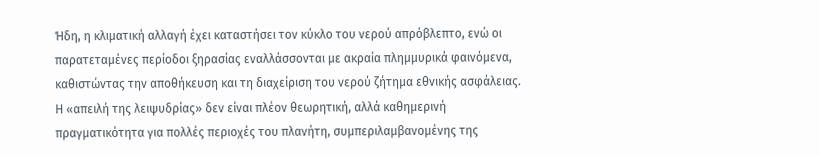Ήδη, η κλιματική αλλαγή έχει καταστήσει τον κύκλο του νερού απρόβλεπτο, ενώ οι παρατεταμένες περίοδοι ξηρασίας εναλλάσσονται με ακραία πλημμυρικά φαινόμενα, καθιστώντας την αποθήκευση και τη διαχείριση του νερού ζήτημα εθνικής ασφάλειας.
Η «απειλή της λειψυδρίας» δεν είναι πλέον θεωρητική, αλλά καθημερινή πραγματικότητα για πολλές περιοχές του πλανήτη, συμπεριλαμβανομένης της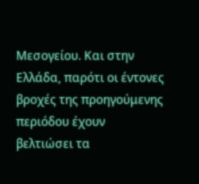Μεσογείου. Και στην Ελλάδα, παρότι οι έντονες βροχές της προηγούμενης περιόδου έχουν βελτιώσει τα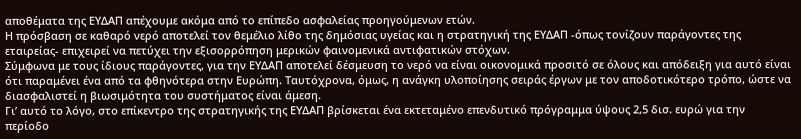αποθέματα της ΕΥΔΑΠ απέχουμε ακόμα από το επίπεδο ασφαλείας προηγούμενων ετών.
Η πρόσβαση σε καθαρό νερό αποτελεί τον θεμέλιο λίθο της δημόσιας υγείας και η στρατηγική της ΕΥΔΑΠ -όπως τονίζουν παράγοντες της εταιρείας- επιχειρεί να πετύχει την εξισορρόπηση μερικών φαινομενικά αντιφατικών στόχων.
Σύμφωνα με τους ίδιους παράγοντες, για την ΕΥΔΑΠ αποτελεί δέσμευση το νερό να είναι οικονομικά προσιτό σε όλους και απόδειξη για αυτό είναι ότι παραμένει ένα από τα φθηνότερα στην Ευρώπη. Ταυτόχρονα, όμως, η ανάγκη υλοποίησης σειράς έργων με τον αποδοτικότερο τρόπο, ώστε να διασφαλιστεί η βιωσιμότητα του συστήματος είναι άμεση.
Γι’ αυτό το λόγο, στο επίκεντρο της στρατηγικής της ΕΥΔΑΠ βρίσκεται ένα εκτεταμένο επενδυτικό πρόγραμμα ύψους 2,5 δισ. ευρώ για την περίοδο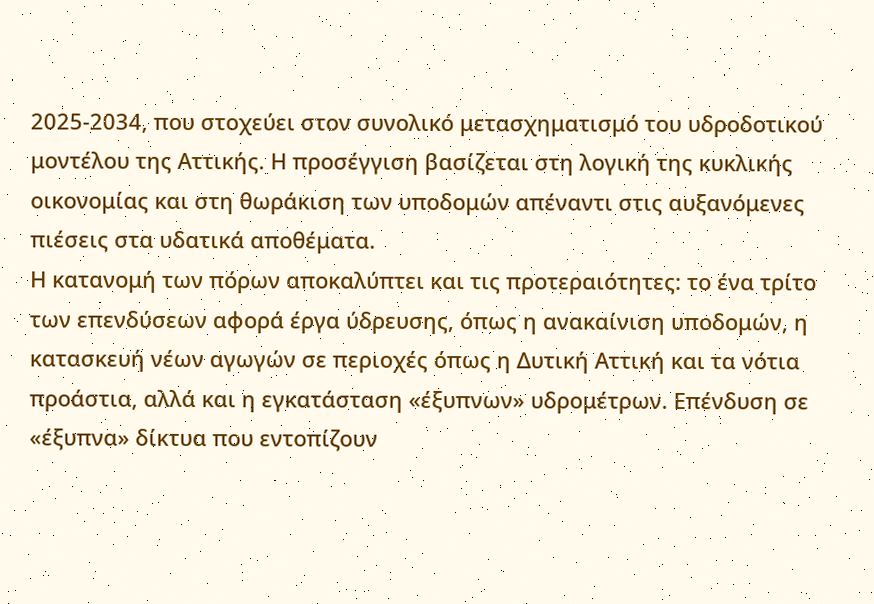2025-2034, που στοχεύει στον συνολικό μετασχηματισμό του υδροδοτικού μοντέλου της Αττικής. Η προσέγγιση βασίζεται στη λογική της κυκλικής οικονομίας και στη θωράκιση των υποδομών απέναντι στις αυξανόμενες πιέσεις στα υδατικά αποθέματα.
Η κατανομή των πόρων αποκαλύπτει και τις προτεραιότητες: το ένα τρίτο των επενδύσεων αφορά έργα ύδρευσης, όπως η ανακαίνιση υποδομών, η κατασκευή νέων αγωγών σε περιοχές όπως η Δυτική Αττική και τα νότια προάστια, αλλά και η εγκατάσταση «έξυπνων» υδρομέτρων. Επένδυση σε «έξυπνα» δίκτυα που εντοπίζουν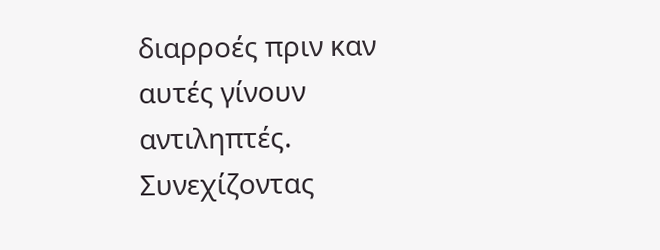διαρροές πριν καν αυτές γίνουν αντιληπτές.
Συνεχίζοντας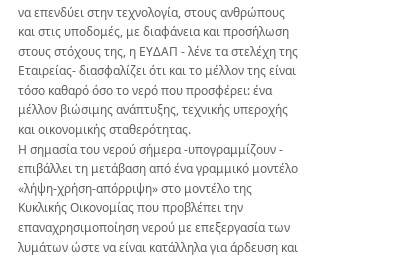να επενδύει στην τεχνολογία, στους ανθρώπους και στις υποδομές, με διαφάνεια και προσήλωση στους στόχους της, η ΕΥΔΑΠ - λένε τα στελέχη της Εταιρείας- διασφαλίζει ότι και το μέλλον της είναι τόσο καθαρό όσο το νερό που προσφέρει: ένα μέλλον βιώσιμης ανάπτυξης, τεχνικής υπεροχής και οικονομικής σταθερότητας.
Η σημασία του νερού σήμερα -υπογραμμίζουν - επιβάλλει τη μετάβαση από ένα γραμμικό μοντέλο «λήψη-χρήση-απόρριψη» στο μοντέλο της Κυκλικής Οικονομίας που προβλέπει την επαναχρησιμοποίηση νερού με επεξεργασία των λυμάτων ώστε να είναι κατάλληλα για άρδευση και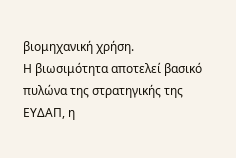βιομηχανική χρήση.
Η βιωσιμότητα αποτελεί βασικό πυλώνα της στρατηγικής της ΕΥΔΑΠ, η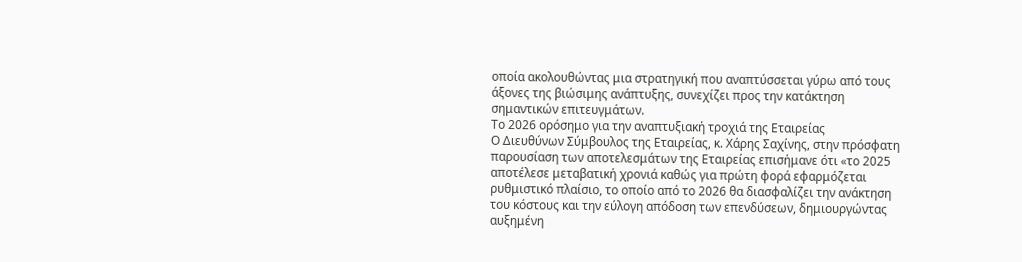οποία ακολουθώντας μια στρατηγική που αναπτύσσεται γύρω από τους άξονες της βιώσιμης ανάπτυξης, συνεχίζει προς την κατάκτηση σημαντικών επιτευγμάτων.
Το 2026 ορόσημο για την αναπτυξιακή τροχιά της Εταιρείας
Ο Διευθύνων Σύμβουλος της Εταιρείας, κ. Χάρης Σαχίνης, στην πρόσφατη παρουσίαση των αποτελεσμάτων της Εταιρείας επισήμανε ότι «το 2025 αποτέλεσε μεταβατική χρονιά καθώς για πρώτη φορά εφαρμόζεται ρυθμιστικό πλαίσιο, το οποίο από το 2026 θα διασφαλίζει την ανάκτηση του κόστους και την εύλογη απόδοση των επενδύσεων, δημιουργώντας αυξημένη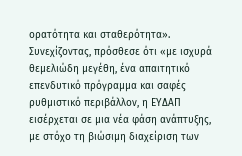ορατότητα και σταθερότητα».
Συνεχίζοντας, πρόσθεσε ότι «με ισχυρά θεμελιώδη μεγέθη, ένα απαιτητικό επενδυτικό πρόγραμμα και σαφές ρυθμιστικό περιβάλλον, η ΕΥΔΑΠ εισέρχεται σε μια νέα φάση ανάπτυξης, με στόχο τη βιώσιμη διαχείριση των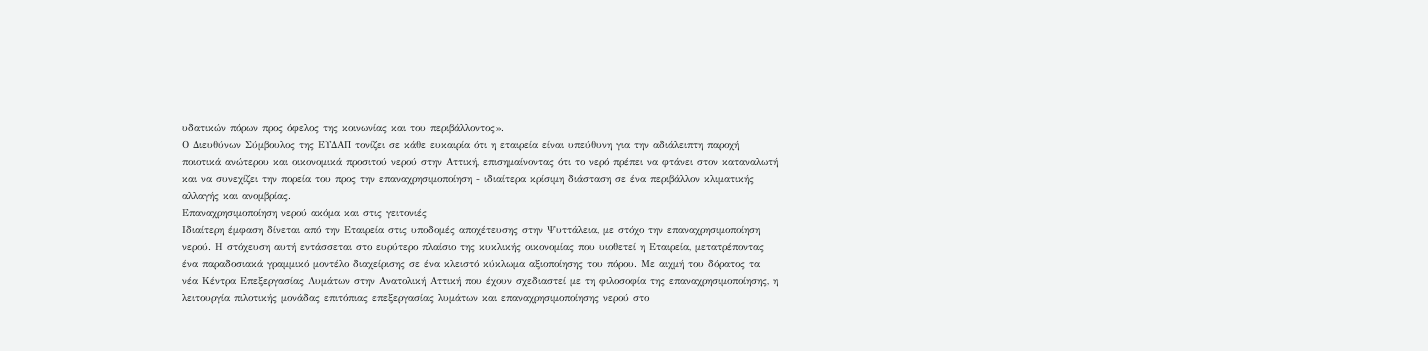υδατικών πόρων προς όφελος της κοινωνίας και του περιβάλλοντος».
Ο Διευθύνων Σύμβουλος της ΕΥΔΑΠ τονίζει σε κάθε ευκαιρία ότι η εταιρεία είναι υπεύθυνη για την αδιάλειπτη παροχή ποιοτικά ανώτερου και οικονομικά προσιτού νερού στην Αττική, επισημαίνοντας ότι το νερό πρέπει να φτάνει στον καταναλωτή και να συνεχίζει την πορεία του προς την επαναχρησιμοποίηση - ιδιαίτερα κρίσιμη διάσταση σε ένα περιβάλλον κλιματικής αλλαγής και ανομβρίας.
Επαναχρησιμοποίηση νερού ακόμα και στις γειτονιές
Ιδιαίτερη έμφαση δίνεται από την Εταιρεία στις υποδομές αποχέτευσης στην Ψυττάλεια, με στόχο την επαναχρησιμοποίηση νερού. Η στόχευση αυτή εντάσσεται στο ευρύτερο πλαίσιο της κυκλικής οικονομίας που υιοθετεί η Εταιρεία, μετατρέποντας ένα παραδοσιακά γραμμικό μοντέλο διαχείρισης σε ένα κλειστό κύκλωμα αξιοποίησης του πόρου. Με αιχμή του δόρατος τα νέα Κέντρα Επεξεργασίας Λυμάτων στην Ανατολική Αττική που έχουν σχεδιαστεί με τη φιλοσοφία της επαναχρησιμοποίησης, η λειτουργία πιλοτικής μονάδας επιτόπιας επεξεργασίας λυμάτων και επαναχρησιμοποίησης νερού στο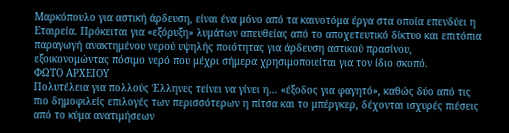Μαρκόπουλο για αστική άρδευση, είναι ένα μόνο από τα καινοτόμα έργα στα οποία επενδύει η Εταιρεία. Πρόκειται για «εξόρυξη» λυμάτων απευθείας από το αποχετευτικό δίκτυο και επιτόπια παραγωγή ανακτημένου νερού υψηλής ποιότητας για άρδευση αστικού πρασίνου, εξοικονομώντας πόσιμο νερό που μέχρι σήμερα χρησιμοποιείται για τον ίδιο σκοπό.
ΦΩΤΟ ΑΡΧΕΙΟΥ
Πολυτέλεια για πολλούς Έλληνες τείνει να γίνει η… «έξοδος για φαγητό», καθώς δύο από τις πιο δημοφιλείς επιλογές των περισσότερων η πίτσα και το μπέργκερ, δέχονται ισχυρές πιέσεις από το κύμα ανατιμήσεων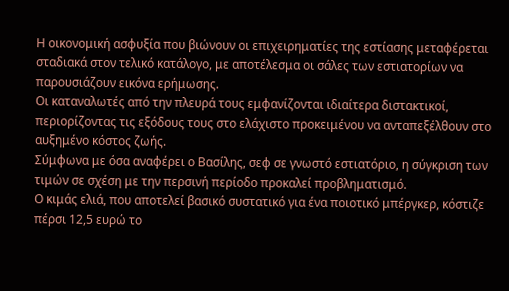Η οικονομική ασφυξία που βιώνουν οι επιχειρηματίες της εστίασης μεταφέρεται σταδιακά στον τελικό κατάλογο, με αποτέλεσμα οι σάλες των εστιατορίων να παρουσιάζουν εικόνα ερήμωσης.
Οι καταναλωτές από την πλευρά τους εμφανίζονται ιδιαίτερα διστακτικοί, περιορίζοντας τις εξόδους τους στο ελάχιστο προκειμένου να ανταπεξέλθουν στο αυξημένο κόστος ζωής.
Σύμφωνα με όσα αναφέρει ο Βασίλης, σεφ σε γνωστό εστιατόριο, η σύγκριση των τιμών σε σχέση με την περσινή περίοδο προκαλεί προβληματισμό.
Ο κιμάς ελιά, που αποτελεί βασικό συστατικό για ένα ποιοτικό μπέργκερ, κόστιζε πέρσι 12,5 ευρώ το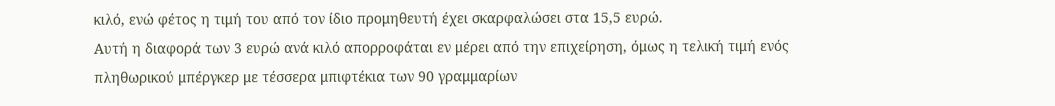κιλό, ενώ φέτος η τιμή του από τον ίδιο προμηθευτή έχει σκαρφαλώσει στα 15,5 ευρώ.
Αυτή η διαφορά των 3 ευρώ ανά κιλό απορροφάται εν μέρει από την επιχείρηση, όμως η τελική τιμή ενός πληθωρικού μπέργκερ με τέσσερα μπιφτέκια των 90 γραμμαρίων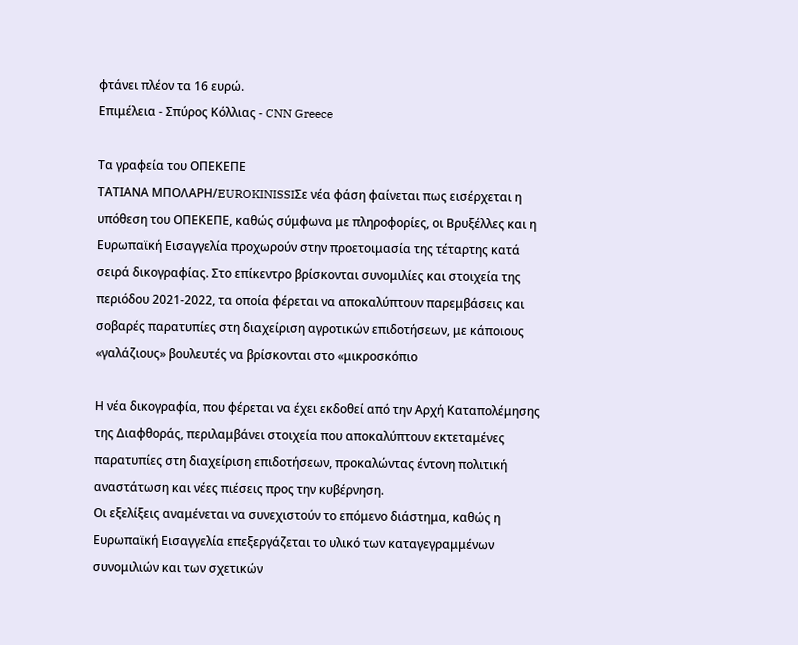φτάνει πλέον τα 16 ευρώ.
Επιμέλεια - Σπύρος Κόλλιας - CNN Greece

Τα γραφεία του ΟΠΕΚΕΠΕ
ΤΑΤΙΑΝΑ ΜΠΟΛΑΡΗ/EUROKINISSIΣε νέα φάση φαίνεται πως εισέρχεται η υπόθεση του ΟΠΕΚΕΠΕ, καθώς σύμφωνα με πληροφορίες, οι Βρυξέλλες και η Ευρωπαϊκή Εισαγγελία προχωρούν στην προετοιμασία της τέταρτης κατά σειρά δικογραφίας. Στο επίκεντρο βρίσκονται συνομιλίες και στοιχεία της περιόδου 2021-2022, τα οποία φέρεται να αποκαλύπτουν παρεμβάσεις και σοβαρές παρατυπίες στη διαχείριση αγροτικών επιδοτήσεων, με κάποιους «γαλάζιους» βουλευτές να βρίσκονται στο «μικροσκόπιο

Η νέα δικογραφία, που φέρεται να έχει εκδοθεί από την Αρχή Καταπολέμησης της Διαφθοράς, περιλαμβάνει στοιχεία που αποκαλύπτουν εκτεταμένες παρατυπίες στη διαχείριση επιδοτήσεων, προκαλώντας έντονη πολιτική αναστάτωση και νέες πιέσεις προς την κυβέρνηση.
Οι εξελίξεις αναμένεται να συνεχιστούν το επόμενο διάστημα, καθώς η Ευρωπαϊκή Εισαγγελία επεξεργάζεται το υλικό των καταγεγραμμένων συνομιλιών και των σχετικών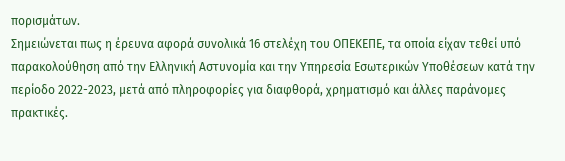πορισμάτων.
Σημειώνεται πως η έρευνα αφορά συνολικά 16 στελέχη του ΟΠΕΚΕΠΕ, τα οποία είχαν τεθεί υπό παρακολούθηση από την Ελληνική Αστυνομία και την Υπηρεσία Εσωτερικών Υποθέσεων κατά την περίοδο 2022-2023, μετά από πληροφορίες για διαφθορά, χρηματισμό και άλλες παράνομες πρακτικές.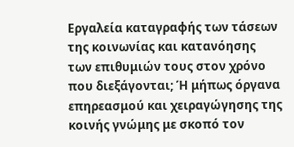Εργαλεία καταγραφής των τάσεων της κοινωνίας και κατανόησης των επιθυμιών τους στον χρόνο που διεξάγονται; Ή μήπως όργανα επηρεασμού και χειραγώγησης της κοινής γνώμης με σκοπό τον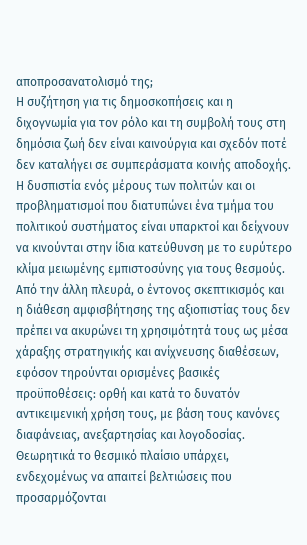αποπροσανατολισμό της;
Η συζήτηση για τις δημοσκοπήσεις και η διχογνωμία για τον ρόλο και τη συμβολή τους στη δημόσια ζωή δεν είναι καινούργια και σχεδόν ποτέ δεν καταλήγει σε συμπεράσματα κοινής αποδοχής.
Η δυσπιστία ενός μέρους των πολιτών και οι προβληματισμοί που διατυπώνει ένα τμήμα του πολιτικού συστήματος είναι υπαρκτοί και δείχνουν να κινούνται στην ίδια κατεύθυνση με το ευρύτερο κλίμα μειωμένης εμπιστοσύνης για τους θεσμούς.
Από την άλλη πλευρά, ο έντονος σκεπτικισμός και η διάθεση αμφισβήτησης της αξιοπιστίας τους δεν πρέπει να ακυρώνει τη χρησιμότητά τους ως μέσα χάραξης στρατηγικής και ανίχνευσης διαθέσεων, εφόσον τηρούνται ορισμένες βασικές προϋποθέσεις: ορθή και κατά το δυνατόν αντικειμενική χρήση τους, με βάση τους κανόνες διαφάνειας, ανεξαρτησίας και λογοδοσίας. Θεωρητικά το θεσμικό πλαίσιο υπάρχει, ενδεχομένως να απαιτεί βελτιώσεις που προσαρμόζονται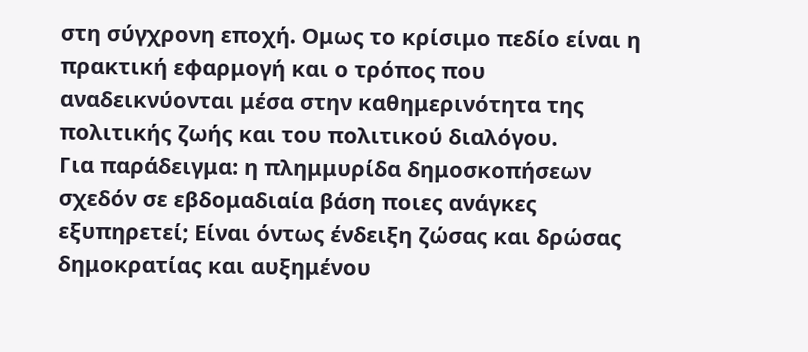στη σύγχρονη εποχή. Ομως το κρίσιμο πεδίο είναι η πρακτική εφαρμογή και ο τρόπος που αναδεικνύονται μέσα στην καθημερινότητα της πολιτικής ζωής και του πολιτικού διαλόγου.
Για παράδειγμα: η πλημμυρίδα δημοσκοπήσεων σχεδόν σε εβδομαδιαία βάση ποιες ανάγκες εξυπηρετεί; Είναι όντως ένδειξη ζώσας και δρώσας δημοκρατίας και αυξημένου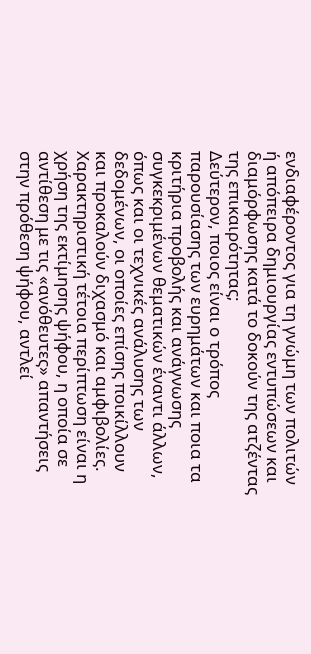ενδιαφέροντος για τη γνώμη των πολιτών ή απόπειρα δημιουργίας εντυπώσεων και διαμόρφωσης κατά το δοκούν της ατζέντας της επικαιρότητας;
Δεύτερον, ποιος είναι ο τρόπος παρουσίασης των ευρημάτων και ποια τα κριτήρια προβολής και ανάγνωσης συγκεκριμένων θεματικών έναντι άλλων, όπως και οι τεχνικές ανάλυσης των δεδομένων, οι οποίες επίσης ποικίλλουν και προκαλούν διχασμό και αμφιβολίες.
Χαρακτηριστική τέτοια περίπτωση είναι η χρήση της εκτίμησης ψήφου, η οποία σε αντίθεση με τις «ανόθευτες» απαντήσεις στην πρόθεση ψήφου, αντλεί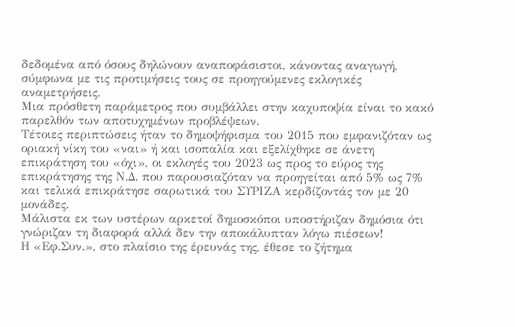δεδομένα από όσους δηλώνουν αναποφάσιστοι, κάνοντας αναγωγή, σύμφωνα με τις προτιμήσεις τους σε προηγούμενες εκλογικές αναμετρήσεις.
Μια πρόσθετη παράμετρος που συμβάλλει στην καχυποψία είναι το κακό παρελθόν των αποτυχημένων προβλέψεων.
Τέτοιες περιπτώσεις ήταν το δημοψήφισμα του 2015 που εμφανιζόταν ως οριακή νίκη του «ναι» ή και ισοπαλία και εξελίχθηκε σε άνετη επικράτηση του «όχι», οι εκλογές του 2023 ως προς το εύρος της επικράτησης της Ν.Δ. που παρουσιαζόταν να προηγείται από 5% ως 7% και τελικά επικράτησε σαρωτικά του ΣΥΡΙΖΑ κερδίζοντάς τον με 20 μονάδες.
Μάλιστα εκ των υστέρων αρκετοί δημοσκόποι υποστήριζαν δημόσια ότι γνώριζαν τη διαφορά αλλά δεν την αποκάλυπταν λόγω πιέσεων!
Η «Εφ.Συν.», στο πλαίσιο της έρευνάς της, έθεσε το ζήτημα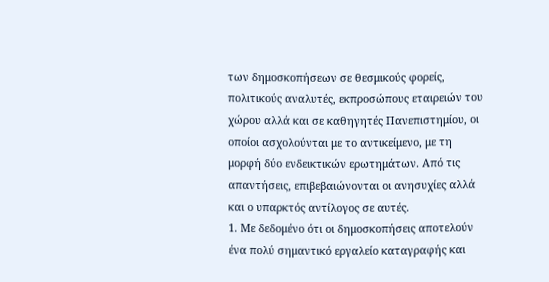των δημοσκοπήσεων σε θεσμικούς φορείς, πολιτικούς αναλυτές, εκπροσώπους εταιρειών του χώρου αλλά και σε καθηγητές Πανεπιστημίου, οι οποίοι ασχολούνται με το αντικείμενο, με τη μορφή δύο ενδεικτικών ερωτημάτων. Από τις απαντήσεις, επιβεβαιώνονται οι ανησυχίες αλλά και ο υπαρκτός αντίλογος σε αυτές.
1. Με δεδομένο ότι οι δημοσκοπήσεις αποτελούν ένα πολύ σημαντικό εργαλείο καταγραφής και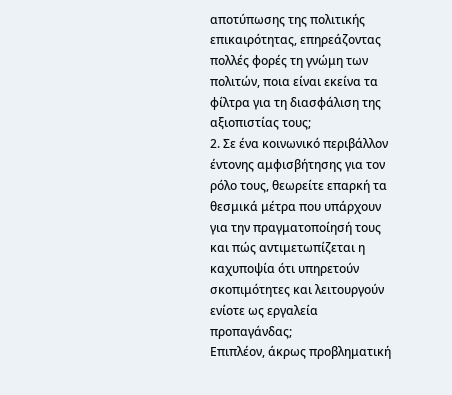αποτύπωσης της πολιτικής επικαιρότητας, επηρεάζοντας πολλές φορές τη γνώμη των πολιτών, ποια είναι εκείνα τα φίλτρα για τη διασφάλιση της αξιοπιστίας τους;
2. Σε ένα κοινωνικό περιβάλλον έντονης αμφισβήτησης για τον ρόλο τους, θεωρείτε επαρκή τα θεσμικά μέτρα που υπάρχουν για την πραγματοποίησή τους και πώς αντιμετωπίζεται η καχυποψία ότι υπηρετούν σκοπιμότητες και λειτουργούν ενίοτε ως εργαλεία προπαγάνδας;
Επιπλέον, άκρως προβληματική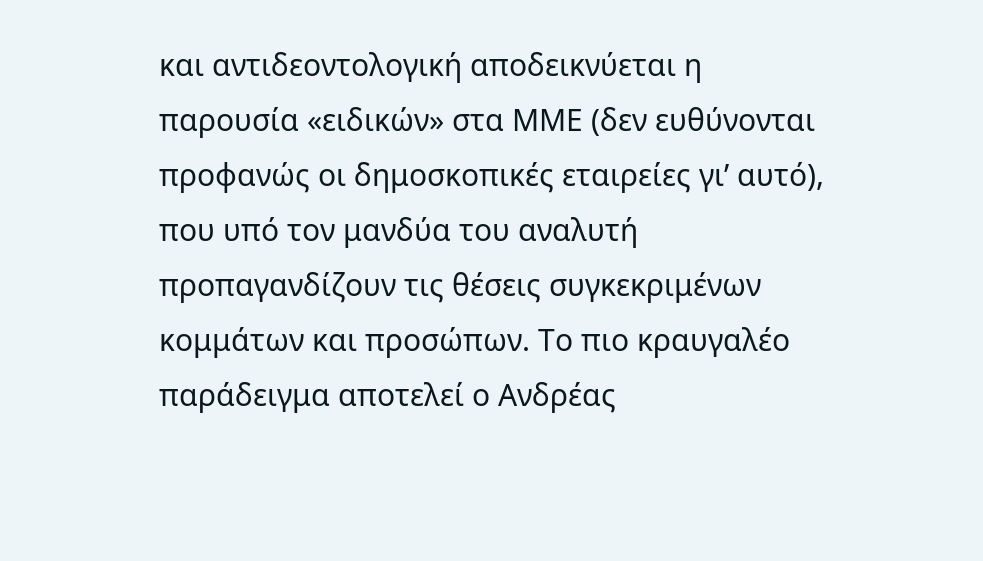και αντιδεοντολογική αποδεικνύεται η παρουσία «ειδικών» στα ΜΜΕ (δεν ευθύνονται προφανώς οι δημοσκοπικές εταιρείες γι’ αυτό), που υπό τον μανδύα του αναλυτή προπαγανδίζουν τις θέσεις συγκεκριμένων κομμάτων και προσώπων. Το πιο κραυγαλέο παράδειγμα αποτελεί ο Ανδρέας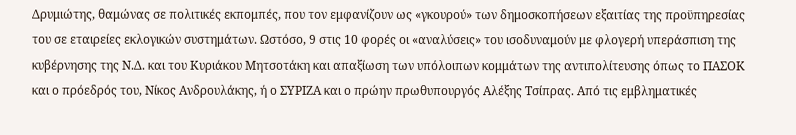Δρυμιώτης, θαμώνας σε πολιτικές εκπομπές, που τον εμφανίζουν ως «γκουρού» των δημοσκοπήσεων εξαιτίας της προϋπηρεσίας του σε εταιρείες εκλογικών συστημάτων. Ωστόσο, 9 στις 10 φορές οι «αναλύσεις» του ισοδυναμούν με φλογερή υπεράσπιση της κυβέρνησης της Ν.Δ. και του Κυριάκου Μητσοτάκη και απαξίωση των υπόλοιπων κομμάτων της αντιπολίτευσης όπως το ΠΑΣΟΚ και ο πρόεδρός του, Νίκος Ανδρουλάκης, ή ο ΣΥΡΙΖΑ και ο πρώην πρωθυπουργός Αλέξης Τσίπρας. Από τις εμβληματικές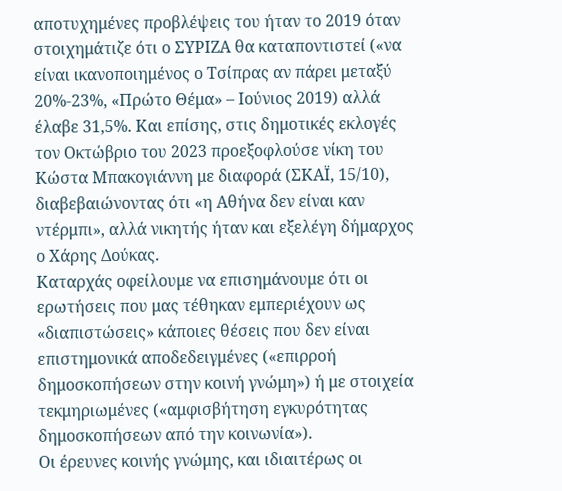αποτυχημένες προβλέψεις του ήταν το 2019 όταν στοιχημάτιζε ότι ο ΣΥΡΙΖΑ θα καταποντιστεί («να είναι ικανοποιημένος ο Τσίπρας αν πάρει μεταξύ 20%-23%, «Πρώτο Θέμα» – Ιούνιος 2019) αλλά έλαβε 31,5%. Και επίσης, στις δημοτικές εκλογές τον Οκτώβριο του 2023 προεξοφλούσε νίκη του Κώστα Μπακογιάννη με διαφορά (ΣΚΑΪ, 15/10), διαβεβαιώνοντας ότι «η Αθήνα δεν είναι καν ντέρμπι», αλλά νικητής ήταν και εξελέγη δήμαρχος ο Χάρης Δούκας.
Καταρχάς οφείλουμε να επισημάνουμε ότι οι ερωτήσεις που μας τέθηκαν εμπεριέχουν ως «διαπιστώσεις» κάποιες θέσεις που δεν είναι επιστημονικά αποδεδειγμένες («επιρροή δημοσκοπήσεων στην κοινή γνώμη») ή με στοιχεία τεκμηριωμένες («αμφισβήτηση εγκυρότητας δημοσκοπήσεων από την κοινωνία»).
Οι έρευνες κοινής γνώμης, και ιδιαιτέρως οι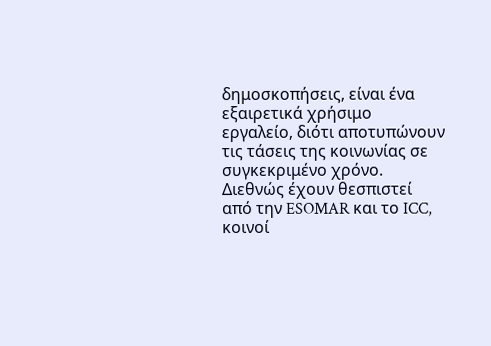δημοσκοπήσεις, είναι ένα εξαιρετικά χρήσιμο εργαλείο, διότι αποτυπώνουν τις τάσεις της κοινωνίας σε συγκεκριμένο χρόνο. Διεθνώς έχουν θεσπιστεί από την ESOMAR και το ICC, κοινοί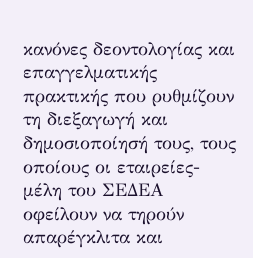κανόνες δεοντολογίας και επαγγελματικής πρακτικής που ρυθμίζουν τη διεξαγωγή και δημοσιοποίησή τους, τους οποίους οι εταιρείες-μέλη του ΣΕΔΕΑ οφείλουν να τηρούν απαρέγκλιτα και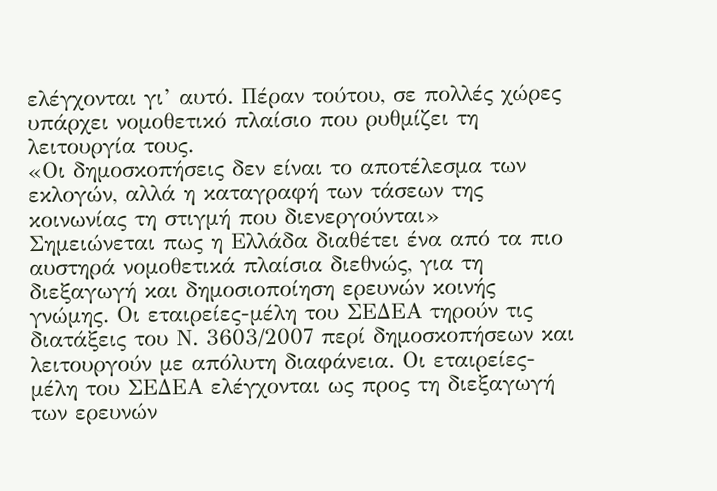ελέγχονται γι’ αυτό. Πέραν τούτου, σε πολλές χώρες υπάρχει νομοθετικό πλαίσιο που ρυθμίζει τη λειτουργία τους.
«Οι δημοσκοπήσεις δεν είναι το αποτέλεσμα των εκλογών, αλλά η καταγραφή των τάσεων της κοινωνίας τη στιγμή που διενεργούνται»
Σημειώνεται πως η Ελλάδα διαθέτει ένα από τα πιο αυστηρά νομοθετικά πλαίσια διεθνώς, για τη διεξαγωγή και δημοσιοποίηση ερευνών κοινής γνώμης. Οι εταιρείες-μέλη του ΣΕΔΕΑ τηρούν τις διατάξεις του Ν. 3603/2007 περί δημοσκοπήσεων και λειτουργούν με απόλυτη διαφάνεια. Οι εταιρείες-μέλη του ΣΕΔΕΑ ελέγχονται ως προς τη διεξαγωγή των ερευνών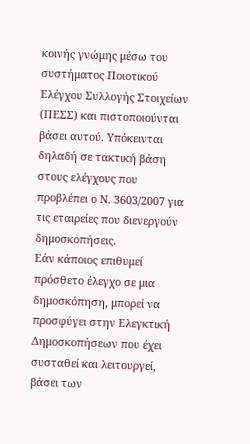κοινής γνώμης μέσω του συστήματος Ποιοτικού Ελέγχου Συλλογής Στοιχείων (ΠΕΣΣ) και πιστοποιούνται βάσει αυτού. Υπόκεινται δηλαδή σε τακτική βάση στους ελέγχους που προβλέπει ο Ν. 3603/2007 για τις εταιρείες που διενεργούν δημοσκοπήσεις.
Εάν κάποιος επιθυμεί πρόσθετο έλεγχο σε μια δημοσκόπηση, μπορεί να προσφύγει στην Ελεγκτική Δημοσκοπήσεων που έχει συσταθεί και λειτουργεί, βάσει των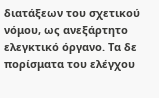διατάξεων του σχετικού νόμου, ως ανεξάρτητο ελεγκτικό όργανο. Τα δε πορίσματα του ελέγχου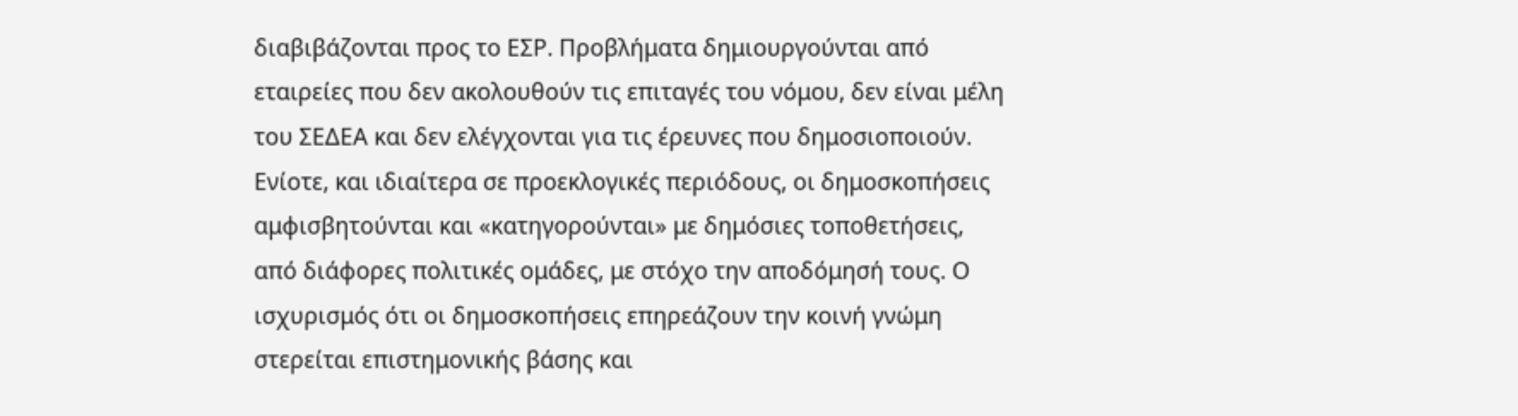διαβιβάζονται προς το ΕΣΡ. Προβλήματα δημιουργούνται από εταιρείες που δεν ακολουθούν τις επιταγές του νόμου, δεν είναι μέλη του ΣΕΔΕΑ και δεν ελέγχονται για τις έρευνες που δημοσιοποιούν.
Ενίοτε, και ιδιαίτερα σε προεκλογικές περιόδους, οι δημοσκοπήσεις αμφισβητούνται και «κατηγορούνται» με δημόσιες τοποθετήσεις, από διάφορες πολιτικές ομάδες, με στόχο την αποδόμησή τους. Ο ισχυρισμός ότι οι δημοσκοπήσεις επηρεάζουν την κοινή γνώμη στερείται επιστημονικής βάσης και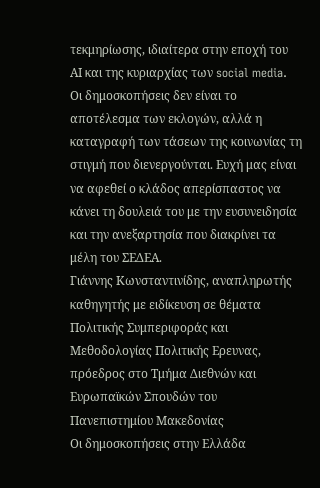τεκμηρίωσης, ιδιαίτερα στην εποχή του ΑΙ και της κυριαρχίας των social media. Οι δημοσκοπήσεις δεν είναι το αποτέλεσμα των εκλογών, αλλά η καταγραφή των τάσεων της κοινωνίας τη στιγμή που διενεργούνται. Ευχή μας είναι να αφεθεί ο κλάδος απερίσπαστος να κάνει τη δουλειά του με την ευσυνειδησία και την ανεξαρτησία που διακρίνει τα μέλη του ΣΕΔΕΑ.
Γιάννης Κωνσταντινίδης, αναπληρωτής καθηγητής με ειδίκευση σε θέματα Πολιτικής Συμπεριφοράς και Μεθοδολογίας Πολιτικής Ερευνας, πρόεδρος στο Τμήμα Διεθνών και Ευρωπαϊκών Σπουδών του Πανεπιστημίου Μακεδονίας
Οι δημοσκοπήσεις στην Ελλάδα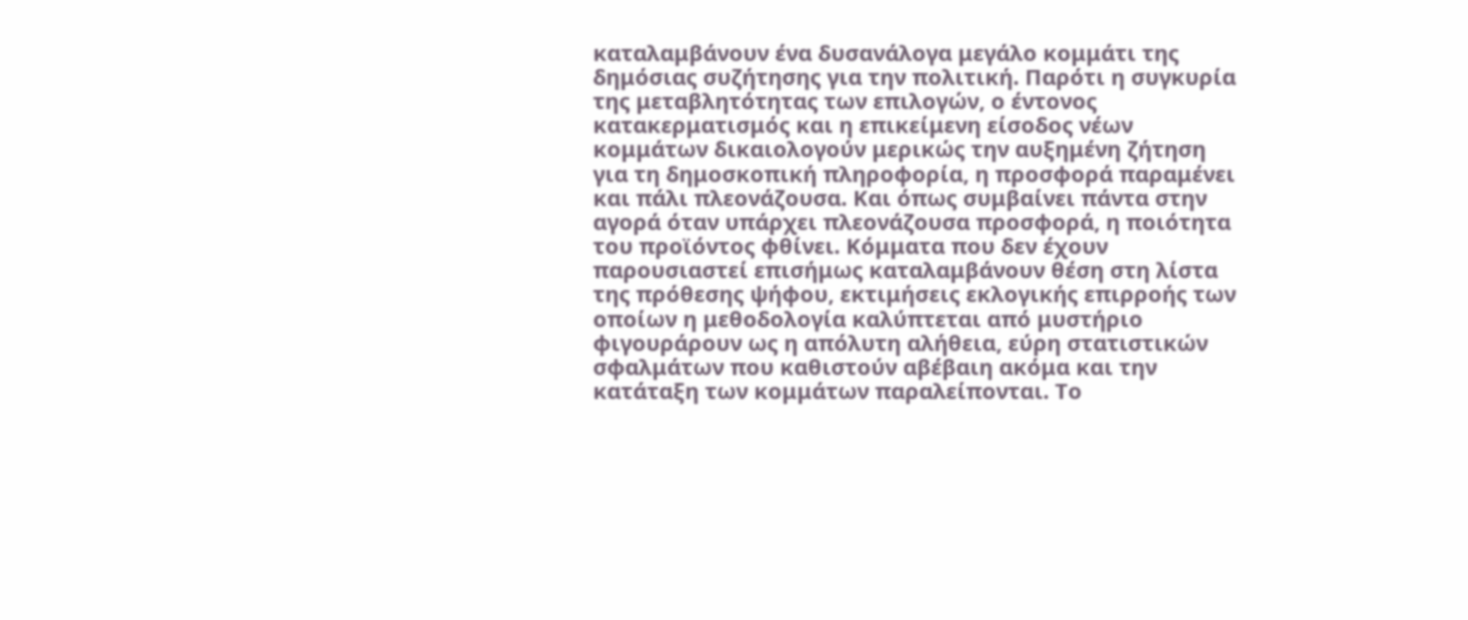καταλαμβάνουν ένα δυσανάλογα μεγάλο κομμάτι της δημόσιας συζήτησης για την πολιτική. Παρότι η συγκυρία της μεταβλητότητας των επιλογών, ο έντονος κατακερματισμός και η επικείμενη είσοδος νέων κομμάτων δικαιολογούν μερικώς την αυξημένη ζήτηση για τη δημοσκοπική πληροφορία, η προσφορά παραμένει και πάλι πλεονάζουσα. Και όπως συμβαίνει πάντα στην αγορά όταν υπάρχει πλεονάζουσα προσφορά, η ποιότητα του προϊόντος φθίνει. Κόμματα που δεν έχουν παρουσιαστεί επισήμως καταλαμβάνουν θέση στη λίστα της πρόθεσης ψήφου, εκτιμήσεις εκλογικής επιρροής των οποίων η μεθοδολογία καλύπτεται από μυστήριο φιγουράρουν ως η απόλυτη αλήθεια, εύρη στατιστικών σφαλμάτων που καθιστούν αβέβαιη ακόμα και την κατάταξη των κομμάτων παραλείπονται. Το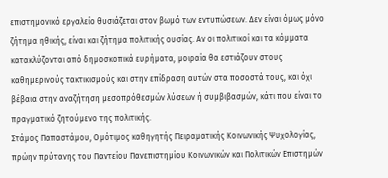επιστημονικό εργαλείο θυσιάζεται στον βωμό των εντυπώσεων. Δεν είναι όμως μόνο ζήτημα ηθικής, είναι και ζήτημα πολιτικής ουσίας. Αν οι πολιτικοί και τα κόμματα κατακλύζονται από δημοσκοπικά ευρήματα, μοιραία θα εστιάζουν στους καθημερινούς τακτικισμούς και στην επίδραση αυτών στα ποσοστά τους, και όχι βέβαια στην αναζήτηση μεσοπρόθεσμών λύσεων ή συμβιβασμών, κάτι που είναι το πραγματικό ζητούμενο της πολιτικής.
Στάμος Παπαστάμου, Ομότιμος καθηγητής Πειραματικής Κοινωνικής Ψυχολογίας, πρώην πρύτανης του Παντείου Πανεπιστημίου Κοινωνικών και Πολιτικών Επιστημών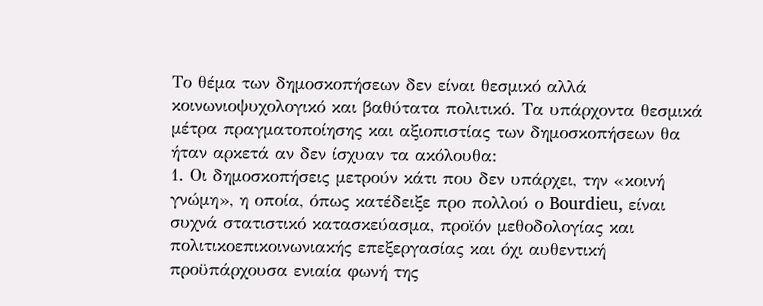Το θέμα των δημοσκοπήσεων δεν είναι θεσμικό αλλά κοινωνιοψυχολογικό και βαθύτατα πολιτικό. Τα υπάρχοντα θεσμικά μέτρα πραγματοποίησης και αξιοπιστίας των δημοσκοπήσεων θα ήταν αρκετά αν δεν ίσχυαν τα ακόλουθα:
1. Οι δημοσκοπήσεις μετρούν κάτι που δεν υπάρχει, την «κοινή γνώμη», η οποία, όπως κατέδειξε προ πολλού ο Bourdieu, είναι συχνά στατιστικό κατασκεύασμα, προϊόν μεθοδολογίας και πολιτικοεπικοινωνιακής επεξεργασίας και όχι αυθεντική προϋπάρχουσα ενιαία φωνή της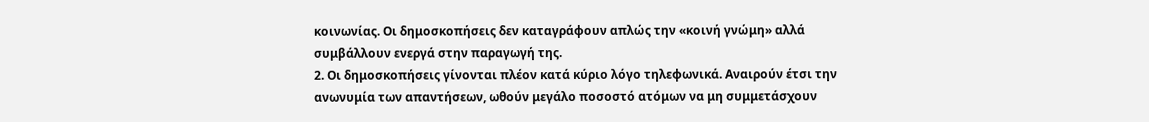κοινωνίας. Οι δημοσκοπήσεις δεν καταγράφουν απλώς την «κοινή γνώμη» αλλά συμβάλλουν ενεργά στην παραγωγή της.
2. Οι δημοσκοπήσεις γίνονται πλέον κατά κύριο λόγο τηλεφωνικά. Αναιρούν έτσι την ανωνυμία των απαντήσεων, ωθούν μεγάλο ποσοστό ατόμων να μη συμμετάσχουν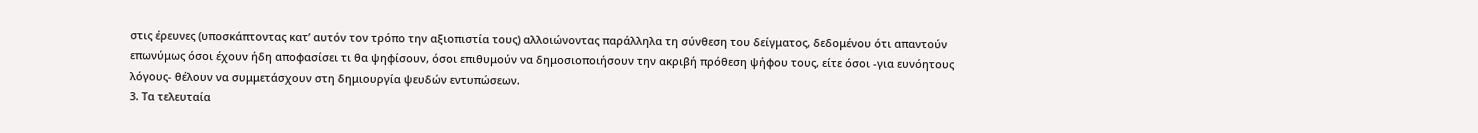στις έρευνες (υποσκάπτοντας κατ’ αυτόν τον τρόπο την αξιοπιστία τους) αλλοιώνοντας παράλληλα τη σύνθεση του δείγματος, δεδομένου ότι απαντούν επωνύμως όσοι έχουν ήδη αποφασίσει τι θα ψηφίσουν, όσοι επιθυμούν να δημοσιοποιήσουν την ακριβή πρόθεση ψήφου τους, είτε όσοι -για ευνόητους λόγους- θέλουν να συμμετάσχουν στη δημιουργία ψευδών εντυπώσεων.
3. Τα τελευταία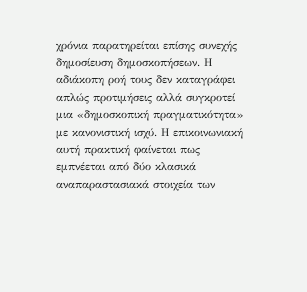χρόνια παρατηρείται επίσης συνεχής δημοσίευση δημοσκοπήσεων. Η αδιάκοπη ροή τους δεν καταγράφει απλώς προτιμήσεις αλλά συγκροτεί μια «δημοσκοπική πραγματικότητα» με κανονιστική ισχύ. Η επικοινωνιακή αυτή πρακτική φαίνεται πως εμπνέεται από δύο κλασικά αναπαραστασιακά στοιχεία των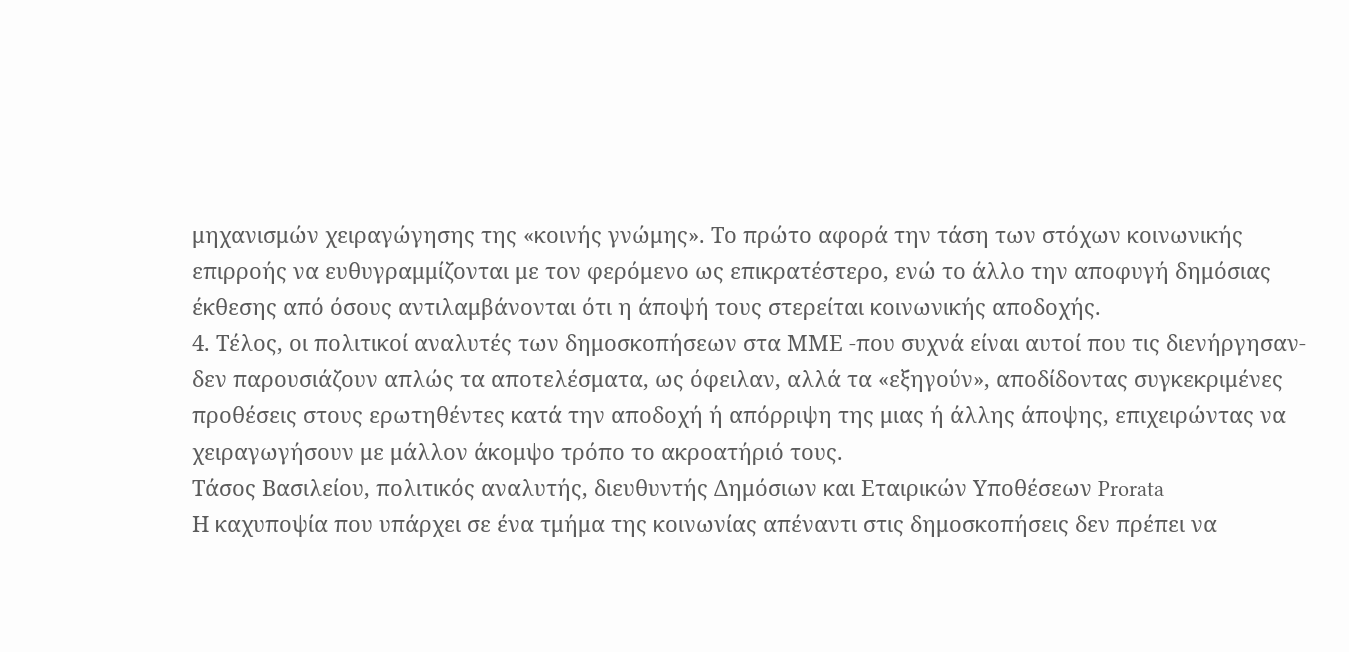μηχανισμών χειραγώγησης της «κοινής γνώμης». Το πρώτο αφορά την τάση των στόχων κοινωνικής επιρροής να ευθυγραμμίζονται με τον φερόμενο ως επικρατέστερο, ενώ το άλλο την αποφυγή δημόσιας έκθεσης από όσους αντιλαμβάνονται ότι η άποψή τους στερείται κοινωνικής αποδοχής.
4. Τέλος, οι πολιτικοί αναλυτές των δημοσκοπήσεων στα ΜΜΕ -που συχνά είναι αυτοί που τις διενήργησαν- δεν παρουσιάζουν απλώς τα αποτελέσματα, ως όφειλαν, αλλά τα «εξηγούν», αποδίδοντας συγκεκριμένες προθέσεις στους ερωτηθέντες κατά την αποδοχή ή απόρριψη της μιας ή άλλης άποψης, επιχειρώντας να χειραγωγήσουν με μάλλον άκομψο τρόπο το ακροατήριό τους.
Τάσος Βασιλείου, πολιτικός αναλυτής, διευθυντής Δημόσιων και Εταιρικών Υποθέσεων Prorata
Η καχυποψία που υπάρχει σε ένα τμήμα της κοινωνίας απέναντι στις δημοσκοπήσεις δεν πρέπει να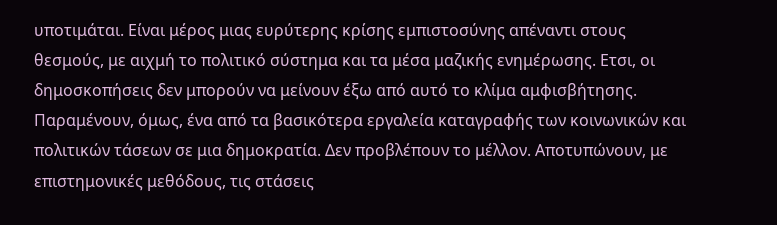υποτιμάται. Είναι μέρος μιας ευρύτερης κρίσης εμπιστοσύνης απέναντι στους θεσμούς, με αιχμή το πολιτικό σύστημα και τα μέσα μαζικής ενημέρωσης. Ετσι, οι δημοσκοπήσεις δεν μπορούν να μείνουν έξω από αυτό το κλίμα αμφισβήτησης.
Παραμένουν, όμως, ένα από τα βασικότερα εργαλεία καταγραφής των κοινωνικών και πολιτικών τάσεων σε μια δημοκρατία. Δεν προβλέπουν το μέλλον. Αποτυπώνουν, με επιστημονικές μεθόδους, τις στάσεις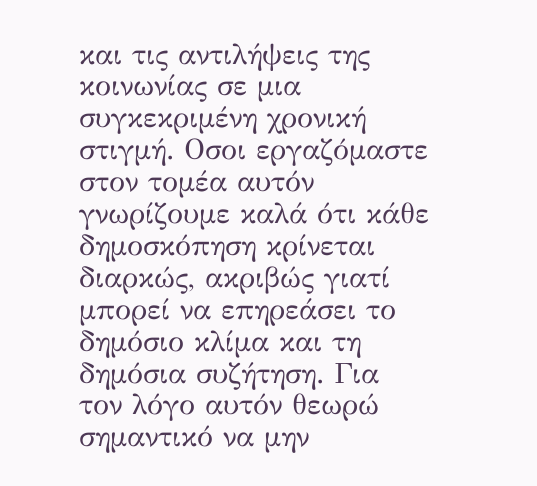και τις αντιλήψεις της κοινωνίας σε μια συγκεκριμένη χρονική στιγμή. Οσοι εργαζόμαστε στον τομέα αυτόν γνωρίζουμε καλά ότι κάθε δημοσκόπηση κρίνεται διαρκώς, ακριβώς γιατί μπορεί να επηρεάσει το δημόσιο κλίμα και τη δημόσια συζήτηση. Για τον λόγο αυτόν θεωρώ σημαντικό να μην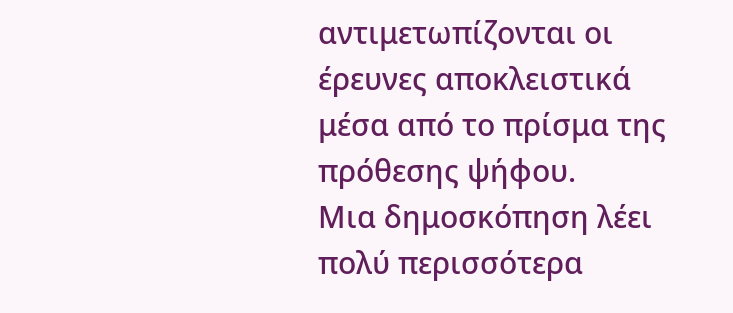αντιμετωπίζονται οι έρευνες αποκλειστικά μέσα από το πρίσμα της πρόθεσης ψήφου.
Μια δημοσκόπηση λέει πολύ περισσότερα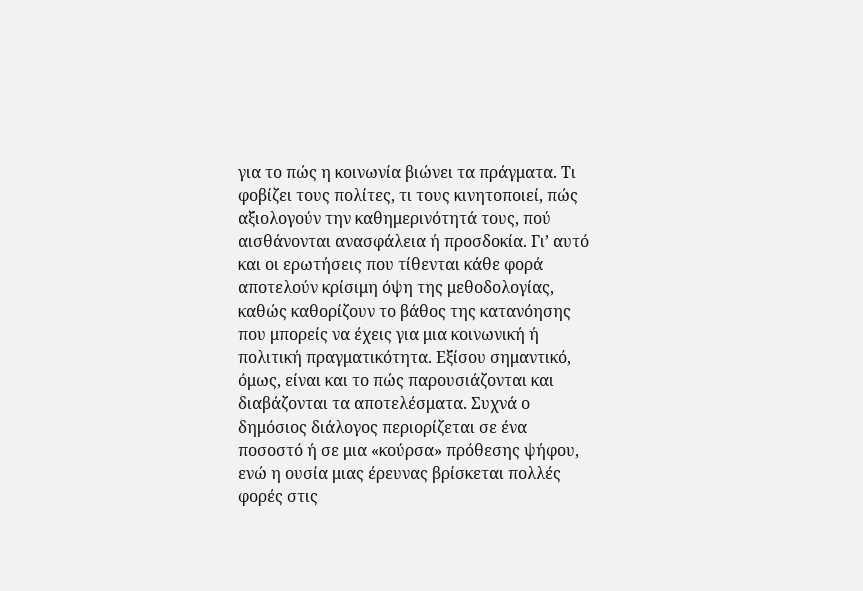για το πώς η κοινωνία βιώνει τα πράγματα. Τι φοβίζει τους πολίτες, τι τους κινητοποιεί, πώς αξιολογούν την καθημερινότητά τους, πού αισθάνονται ανασφάλεια ή προσδοκία. Γι’ αυτό και οι ερωτήσεις που τίθενται κάθε φορά αποτελούν κρίσιμη όψη της μεθοδολογίας, καθώς καθορίζουν το βάθος της κατανόησης που μπορείς να έχεις για μια κοινωνική ή πολιτική πραγματικότητα. Εξίσου σημαντικό, όμως, είναι και το πώς παρουσιάζονται και διαβάζονται τα αποτελέσματα. Συχνά ο δημόσιος διάλογος περιορίζεται σε ένα ποσοστό ή σε μια «κούρσα» πρόθεσης ψήφου, ενώ η ουσία μιας έρευνας βρίσκεται πολλές φορές στις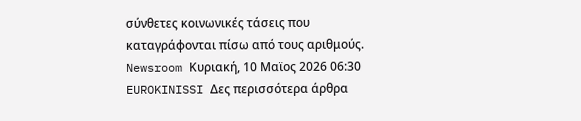σύνθετες κοινωνικές τάσεις που καταγράφονται πίσω από τους αριθμούς.
Newsroom Κυριακή, 10 Μαϊος 2026 06:30 EUROKINISSI Δες περισσότερα άρθρα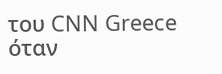του CNN Greece όταν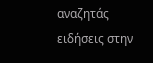αναζητάς ειδήσεις στην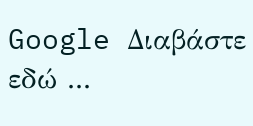Google Διαβάστε εδώ ...